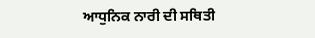ਆਧੁਨਿਕ ਨਾਰੀ ਦੀ ਸਥਿਤੀ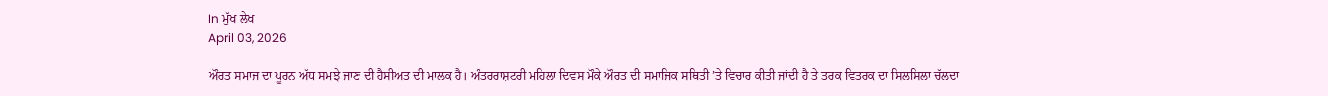In ਮੁੱਖ ਲੇਖ
April 03, 2026

ਔਰਤ ਸਮਾਜ ਦਾ ਪੂਰਨ ਅੱਧ ਸਮਝੇ ਜਾਣ ਦੀ ਹੈਸੀਅਤ ਦੀ ਮਾਲਕ ਹੈ। ਅੰਤਰਰਾਸ਼ਟਰੀ ਮਹਿਲਾ ਦਿਵਸ ਮੌਕੇ ਔਰਤ ਦੀ ਸਮਾਜਿਕ ਸਥਿਤੀ ’ਤੇ ਵਿਚਾਰ ਕੀਤੀ ਜਾਂਦੀ ਹੈ ਤੇ ਤਰਕ ਵਿਤਰਕ ਦਾ ਸਿਲਸਿਲਾ ਚੱਲਦਾ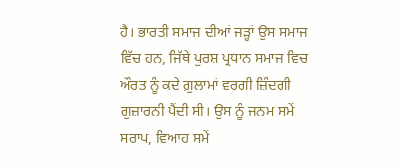ਹੈ। ਭਾਰਤੀ ਸਮਾਜ ਦੀਆਂ ਜੜ੍ਹਾਂ ਉਸ ਸਮਾਜ ਵਿੱਚ ਹਨ, ਜਿੱਥੇ ਪੁਰਸ਼ ਪ੍ਰਧਾਨ ਸਮਾਜ ਵਿਚ ਔਰਤ ਨੂੰ ਕਦੇ ਗ਼ੁਲਾਮਾਂ ਵਰਗੀ ਜ਼ਿੰਦਗੀ ਗੁਜ਼ਾਰਨੀ ਪੈਂਦੀ ਸੀ। ਉਸ ਨੂੰ ਜਨਮ ਸਮੇਂ ਸਰਾਪ, ਵਿਆਹ ਸਮੇਂ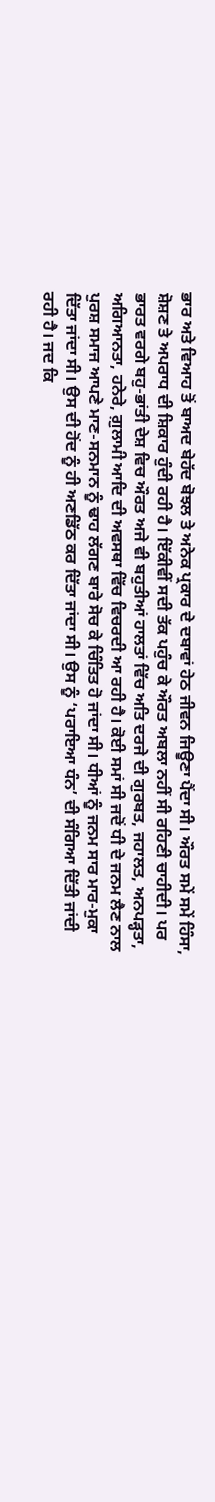ਭਾਰ ਅਤੇ ਵਿਆਹ ਤੋਂ ਬਾਅਦ ਬੇਹੱਦ ਬੋਝਲ ਤੇ ਅਨੇਕ ਪ੍ਰਕਾਰ ਦੇ ਦਬਾਵਾਂ ਹੇਠ ਜੀਵਨ ਜਿਊਣਾ ਪੈਂਦਾ ਸੀ। ਔਰਤ ਸਮੇਂ ਸਮੇਂ ਹਿੰਸਾ, ਸ਼ੋਸ਼ਣ ਤੇ ਅਪਰਾਧ ਦੀ ਸ਼ਿਕਾਰ ਹੁੰਦੀ ਰਹੀ ਹੈ। ਇੱਕੀਵੀਂ ਸਦੀ ਤੱਕ ਪਹੁੰਚ ਕੇ ਔਰਤ ਅਬਲਾ ਨਹੀਂ ਸੀ ਰਹਿਣੀ ਚਾਹੀਦੀ। ਪਰ ਭਾਰਤ ਵਰਗੇ ਬਹੁ-ਭਾਂਤੀ ਦੇਸ਼ ਵਿਚ ਔਰਤ ਅਜੇ ਵੀ ਬਹੁਤੀਆਂ ਹਾਲਤਾਂ ਵਿੱਚ ਅਤਿ ਦਰਜੇ ਦੀ ਗੁਰਬਤ, ਜਹਾਲਤ, ਅਨਪੜ੍ਹਤਾ, ਅਗਿਆਨਤਾ, ਹਨੇਰੇ, ਗ਼ੁਲਾਮੀ ਆਦਿ ਦੀ ਅਵਸਥਾ ਵਿੱਚ ਵਿਚਰਦੀ ਆ ਰਹੀ ਹੈ। ਕੋਈ ਸਮਾਂ ਸੀ ਜਦੋਂ ਧੀ ਦੇ ਜਨਮ ਲੈਣ ਨਾਲ ਪੁਰਸ਼ ਸਮਾਜ ਆਪਣੇ ਮਾਣ-ਸਨਮਾਨ ਨੂੰ ਢਾਹ ਲੱਗਣ ਬਾਰੇ ਸੋਚ ਕੇ ਚਿੰਤਿਤ ਹੋ ਜਾਂਦਾ ਸੀ। ਧੀਆਂ ਨੂੰ ਜਨਮ ਸਾਰ ਮਾਰ-ਮੁਕਾ ਦਿੱਤਾ ਜਾਂਦਾ ਸੀ। ਉਸ ਦੀ ਹੋਂਦ ਨੂੰ ਹੀ ਅਣਡਿੱਠ ਕਰ ਦਿੱਤਾ ਜਾਂਦਾ ਸੀ। ਉਸ ਨੂੰ ‘ਪਰਾਇਆ ਧੰਨ’ ਦੀ ਸੰਗਿਆ ਦਿੱਤੀ ਜਾਂਦੀ ਰਹੀ ਹੈ। ਜਦ ਕਿ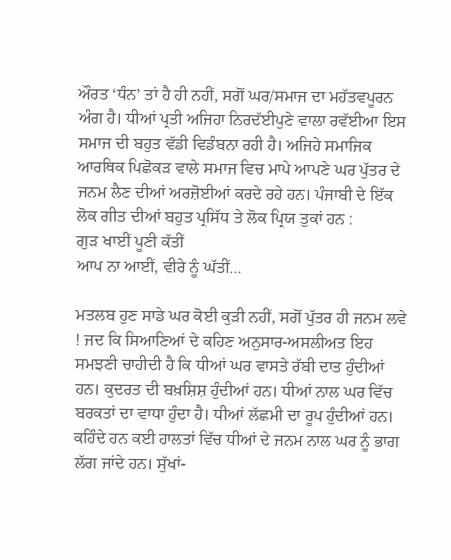ਔਰਤ ‘ਧੰਨ’ ਤਾਂ ਹੈ ਹੀ ਨਹੀਂ, ਸਗੋਂ ਘਰ/ਸਮਾਜ ਦਾ ਮਹੱਤਵਪੂਰਨ ਅੰਗ ਹੈ। ਧੀਆਂ ਪ੍ਰਤੀ ਅਜਿਹਾ ਨਿਰਦੱਈਪੁਣੇ ਵਾਲਾ ਰਵੱਈਆ ਇਸ ਸਮਾਜ ਦੀ ਬਹੁਤ ਵੱਡੀ ਵਿਡੰਬਨਾ ਰਹੀ ਹੈ। ਅਜਿਹੇ ਸਮਾਜਿਕ ਆਰਥਿਕ ਪਿਛੋਕੜ ਵਾਲੇ ਸਮਾਜ ਵਿਚ ਮਾਪੇ ਆਪਣੇ ਘਰ ਪੁੱਤਰ ਦੇ ਜਨਮ ਲੈਣ ਦੀਆਂ ਅਰਜ਼ੋਈਆਂ ਕਰਦੇ ਰਹੇ ਹਨ। ਪੰਜਾਬੀ ਦੇ ਇੱਕ ਲੋਕ ਗੀਤ ਦੀਆਂ ਬਹੁਤ ਪ੍ਰਸਿੱਧ ਤੇ ਲੋਕ ਪ੍ਰਿਯ ਤੁਕਾਂ ਹਨ :
ਗੁੜ ਖਾਈਂ ਪੂਣੀ ਕੱਤੀਂ
ਆਪ ਨਾ ਆਈਂ, ਵੀਰੇ ਨੂੰ ਘੱਤੀਂ…

ਮਤਲਬ ਹੁਣ ਸਾਡੇ ਘਰ ਕੋਈ ਕੁੜੀ ਨਹੀਂ, ਸਗੋਂ ਪੁੱਤਰ ਹੀ ਜਨਮ ਲਵੇ ! ਜਦ ਕਿ ਸਿਆਣਿਆਂ ਦੇ ਕਹਿਣ ਅਨੁਸਾਰ-ਅਸਲੀਅਤ ਇਹ ਸਮਝਣੀ ਚਾਹੀਦੀ ਹੈ ਕਿ ਧੀਆਂ ਘਰ ਵਾਸਤੇ ਰੱਬੀ ਦਾਤ ਹੁੰਦੀਆਂ ਹਨ। ਕੁਦਰਤ ਦੀ ਬਖ਼ਸ਼ਿਸ਼ ਹੁੰਦੀਆਂ ਹਨ। ਧੀਆਂ ਨਾਲ ਘਰ ਵਿੱਚ ਬਰਕਤਾਂ ਦਾ ਵਾਧਾ ਹੁੰਦਾ ਹੈ। ਧੀਆਂ ਲੱਛਮੀ ਦਾ ਰੂਪ ਹੁੰਦੀਆਂ ਹਨ। ਕਹਿੰਦੇ ਹਨ ਕਈ ਹਾਲਤਾਂ ਵਿੱਚ ਧੀਆਂ ਦੇ ਜਨਮ ਨਾਲ ਘਰ ਨੂੰ ਭਾਗ ਲੱਗ ਜਾਂਦੇ ਹਨ। ਸੁੱਖਾਂ-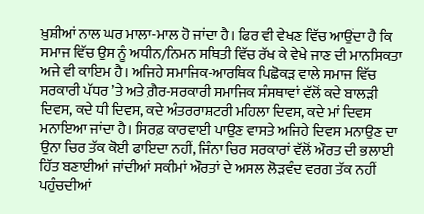ਖ਼ੁਸ਼ੀਆਂ ਨਾਲ ਘਰ ਮਾਲਾ-ਮਾਲ ਹੋ ਜਾਂਦਾ ਹੈ। ਫਿਰ ਵੀ ਵੇਖਣ ਵਿੱਚ ਆਉਂਦਾ ਹੈ ਕਿ ਸਮਾਜ ਵਿੱਚ ਉਸ ਨੂੰ ਅਧੀਨ/ਨਿਮਨ ਸਥਿਤੀ ਵਿੱਚ ਰੱਖ ਕੇ ਵੇਖੇ ਜਾਣ ਦੀ ਮਾਨਸਿਕਤਾ ਅਜੇ ਵੀ ਕਾਇਮ ਹੈ। ਅਜਿਹੇ ਸਮਾਜਿਕ-ਆਰਥਿਕ ਪਿਛੋਕੜ ਵਾਲੇ ਸਮਾਜ ਵਿੱਚ ਸਰਕਾਰੀ ਪੱਧਰ ’ਤੇ ਅਤੇ ਗ਼ੈਰ-ਸਰਕਾਰੀ ਸਮਾਜਿਕ ਸੰਸਥਾਵਾਂ ਵੱਲੋਂ ਕਦੇ ਬਾਲੜੀ ਦਿਵਸ, ਕਦੇ ਧੀ ਦਿਵਸ, ਕਦੇ ਅੰਤਰਰਾਸ਼ਟਰੀ ਮਹਿਲਾ ਦਿਵਸ, ਕਦੇ ਮਾਂ ਦਿਵਸ ਮਨਾਇਆ ਜਾਂਦਾ ਹੈ। ਸਿਰਫ਼ ਕਾਰਵਾਈ ਪਾਉਣ ਵਾਸਤੇ ਅਜਿਹੇ ਦਿਵਸ ਮਨਾਉਣ ਦਾ ਉਨਾ ਚਿਰ ਤੱਕ ਕੋਈ ਫਾਇਦਾ ਨਹੀਂ, ਜਿੰਨਾ ਚਿਰ ਸਰਕਾਰਾਂ ਵੱਲੋਂ ਔਰਤ ਦੀ ਭਲਾਈ ਹਿੱਤ ਬਣਾਈਆਂ ਜਾਂਦੀਆਂ ਸਕੀਮਾਂ ਔਰਤਾਂ ਦੇ ਅਸਲ ਲੋੜਵੰਦ ਵਰਗ ਤੱਕ ਨਹੀਂ ਪਹੁੰਚਦੀਆਂ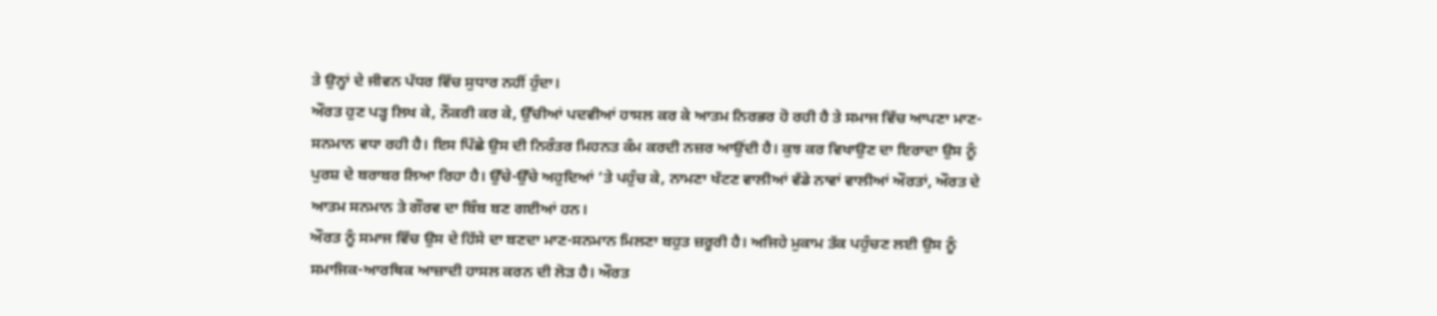ਤੇ ਉਨ੍ਹਾਂ ਦੇ ਜੀਵਨ ਪੱਧਰ ਵਿੱਚ ਸੁਧਾਰ ਨਹੀਂ ਹੁੰਦਾ।
ਔਰਤ ਹੁਣ ਪੜ੍ਹ ਲਿਖ ਕੇ, ਨੌਕਰੀ ਕਰ ਕੇ, ਉੱਚੀਆਂ ਪਦਵੀਆਂ ਹਾਸਲ ਕਰ ਕੇ ਆਤਮ ਨਿਰਭਰ ਹੋ ਰਹੀ ਹੈ ਤੇ ਸਮਾਜ ਵਿੱਚ ਆਪਣਾ ਮਾਣ-ਸਨਮਾਨ ਵਧਾ ਰਹੀ ਹੈ। ਇਸ ਪਿੱਛੇ ਉਸ ਦੀ ਨਿਰੰਤਰ ਮਿਹਨਤ ਕੰਮ ਕਰਦੀ ਨਜ਼ਰ ਆਉਂਦੀ ਹੈ। ਕੁਝ ਕਰ ਵਿਖਾਉਣ ਦਾ ਇਰਾਦਾ ਉਸ ਨੂੰ ਪੁਰਸ਼ ਦੇ ਬਰਾਬਰ ਲਿਆ ਰਿਹਾ ਹੈ। ਉੱਚੇ-ਉੱਚੇ ਅਹੁਦਿਆਂ ’ਤੇ ਪਹੁੰਚ ਕੇ, ਨਾਮਣਾ ਖੱਟਣ ਵਾਲੀਆਂ ਵੱਡੇ ਨਾਵਾਂ ਵਾਲੀਆਂ ਔਰਤਾਂ, ਔਰਤ ਦੇ ਆਤਮ ਸਨਮਾਨ ਤੇ ਗੌਰਵ ਦਾ ਬਿੰਬ ਬਣ ਗਈਆਂ ਹਨ।
ਔਰਤ ਨੂੰ ਸਮਾਜ ਵਿੱਚ ਉਸ ਦੇ ਹਿੱਸੇ ਦਾ ਬਣਦਾ ਮਾਣ-ਸਨਮਾਨ ਮਿਲਣਾ ਬਹੁਤ ਜ਼ਰੂਰੀ ਹੈ। ਅਜਿਹੇ ਮੁਕਾਮ ਤੱਕ ਪਹੁੰਚਣ ਲਈ ਉਸ ਨੂੰ ਸਮਾਜਿਕ-ਆਰਥਿਕ ਆਜ਼ਾਦੀ ਹਾਸਲ ਕਰਨ ਦੀ ਲੋੜ ਹੈ। ਔਰਤ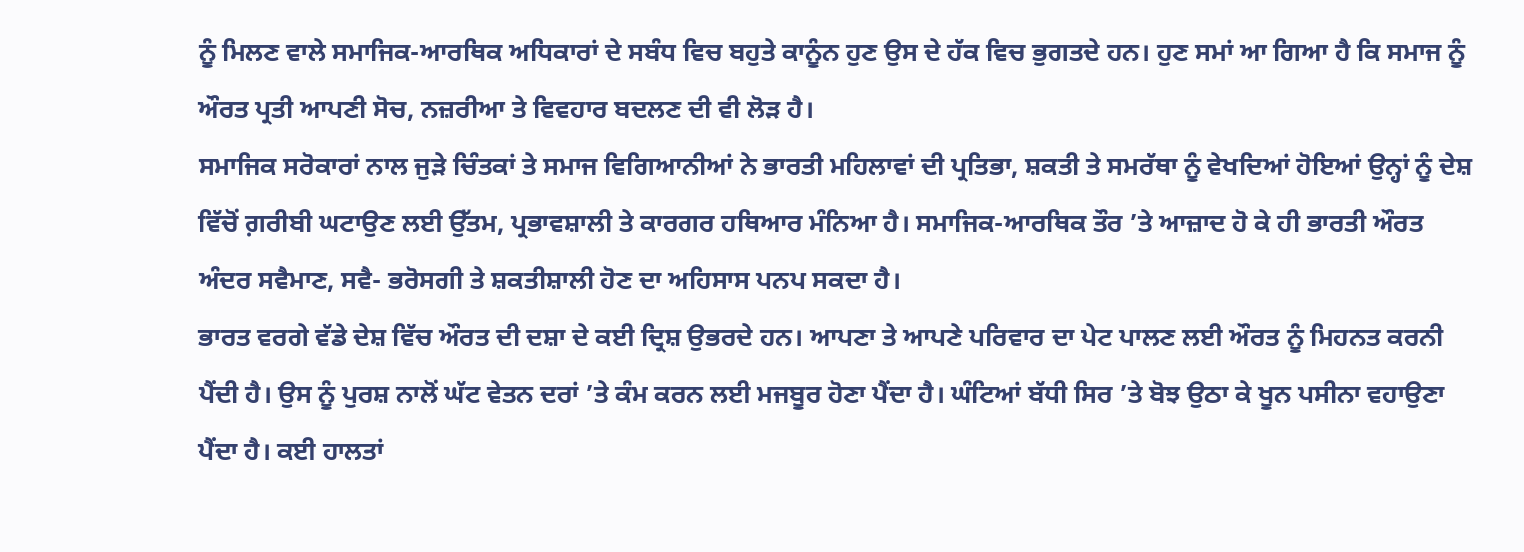ਨੂੰ ਮਿਲਣ ਵਾਲੇ ਸਮਾਜਿਕ-ਆਰਥਿਕ ਅਧਿਕਾਰਾਂ ਦੇ ਸਬੰਧ ਵਿਚ ਬਹੁਤੇ ਕਾਨੂੰਨ ਹੁਣ ਉਸ ਦੇ ਹੱਕ ਵਿਚ ਭੁਗਤਦੇ ਹਨ। ਹੁਣ ਸਮਾਂ ਆ ਗਿਆ ਹੈ ਕਿ ਸਮਾਜ ਨੂੰ ਔਰਤ ਪ੍ਰਤੀ ਆਪਣੀ ਸੋਚ, ਨਜ਼ਰੀਆ ਤੇ ਵਿਵਹਾਰ ਬਦਲਣ ਦੀ ਵੀ ਲੋੜ ਹੈ।
ਸਮਾਜਿਕ ਸਰੋਕਾਰਾਂ ਨਾਲ ਜੁੜੇ ਚਿੰਤਕਾਂ ਤੇ ਸਮਾਜ ਵਿਗਿਆਨੀਆਂ ਨੇ ਭਾਰਤੀ ਮਹਿਲਾਵਾਂ ਦੀ ਪ੍ਰਤਿਭਾ, ਸ਼ਕਤੀ ਤੇ ਸਮਰੱਥਾ ਨੂੰ ਵੇਖਦਿਆਂ ਹੋਇਆਂ ਉਨ੍ਹਾਂ ਨੂੰ ਦੇਸ਼ ਵਿੱਚੋਂ ਗ਼ਰੀਬੀ ਘਟਾਉਣ ਲਈ ਉੱਤਮ, ਪ੍ਰਭਾਵਸ਼ਾਲੀ ਤੇ ਕਾਰਗਰ ਹਥਿਆਰ ਮੰਨਿਆ ਹੈ। ਸਮਾਜਿਕ-ਆਰਥਿਕ ਤੌਰ ’ਤੇ ਆਜ਼ਾਦ ਹੋ ਕੇ ਹੀ ਭਾਰਤੀ ਔਰਤ ਅੰਦਰ ਸਵੈਮਾਣ, ਸਵੈ- ਭਰੋਸਗੀ ਤੇ ਸ਼ਕਤੀਸ਼ਾਲੀ ਹੋਣ ਦਾ ਅਹਿਸਾਸ ਪਨਪ ਸਕਦਾ ਹੈ।
ਭਾਰਤ ਵਰਗੇ ਵੱਡੇ ਦੇਸ਼ ਵਿੱਚ ਔਰਤ ਦੀ ਦਸ਼ਾ ਦੇ ਕਈ ਦ੍ਰਿਸ਼ ਉਭਰਦੇ ਹਨ। ਆਪਣਾ ਤੇ ਆਪਣੇ ਪਰਿਵਾਰ ਦਾ ਪੇਟ ਪਾਲਣ ਲਈ ਔਰਤ ਨੂੰ ਮਿਹਨਤ ਕਰਨੀ ਪੈਂਦੀ ਹੈ। ਉਸ ਨੂੰ ਪੁਰਸ਼ ਨਾਲੋਂ ਘੱਟ ਵੇਤਨ ਦਰਾਂ ’ਤੇ ਕੰਮ ਕਰਨ ਲਈ ਮਜਬੂਰ ਹੋਣਾ ਪੈਂਦਾ ਹੈ। ਘੰਟਿਆਂ ਬੱਧੀ ਸਿਰ ’ਤੇ ਬੋਝ ਉਠਾ ਕੇ ਖੂਨ ਪਸੀਨਾ ਵਹਾਉਣਾ ਪੈਂਦਾ ਹੈ। ਕਈ ਹਾਲਤਾਂ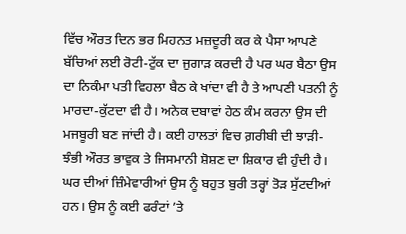ਵਿੱਚ ਔਰਤ ਦਿਨ ਭਰ ਮਿਹਨਤ ਮਜ਼ਦੂਰੀ ਕਰ ਕੇ ਪੈਸਾ ਆਪਣੇ ਬੱਚਿਆਂ ਲਈ ਰੋਟੀ-ਟੁੱਕ ਦਾ ਜੁਗਾੜ ਕਰਦੀ ਹੈ ਪਰ ਘਰ ਬੈਠਾ ਉਸ ਦਾ ਨਿਕੰਮਾ ਪਤੀ ਵਿਹਲਾ ਬੈਠ ਕੇ ਖਾਂਦਾ ਵੀ ਹੈ ਤੇ ਆਪਣੀ ਪਤਨੀ ਨੂੰ ਮਾਰਦਾ-ਕੁੱਟਦਾ ਵੀ ਹੈ। ਅਨੇਕ ਦਬਾਵਾਂ ਹੇਠ ਕੰਮ ਕਰਨਾ ਉਸ ਦੀ ਮਜਬੂਰੀ ਬਣ ਜਾਂਦੀ ਹੈ। ਕਈ ਹਾਲਤਾਂ ਵਿਚ ਗ਼ਰੀਬੀ ਦੀ ਝਾੜੀ-ਝੰਭੀ ਔਰਤ ਭਾਵੁਕ ਤੇ ਜਿਸਮਾਨੀ ਸ਼ੋਸ਼ਣ ਦਾ ਸ਼ਿਕਾਰ ਵੀ ਹੁੰਦੀ ਹੈ। ਘਰ ਦੀਆਂ ਜ਼ਿੰਮੇਵਾਰੀਆਂ ਉਸ ਨੂੰ ਬਹੁਤ ਬੁਰੀ ਤਰ੍ਹਾਂ ਤੋੜ ਸੁੱਟਦੀਆਂ ਹਨ। ਉਸ ਨੂੰ ਕਈ ਫਰੰਟਾਂ ’ਤੇ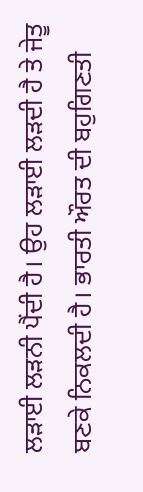ਲੜਾਈ ਲੜਨੀ ਪੈਂਦੀ ਹੈ। ਉਹ ਲੜਾਈ ਲੜਦੀ ਹੈ ਤੇ ਜੇਤੂ ਬਣਕੇ ਨਿਕਲਦੀ ਹੈ। ਭਾਰਤੀ ਔਰਤ ਦੀ ਬਹੁਗਿਣਤੀ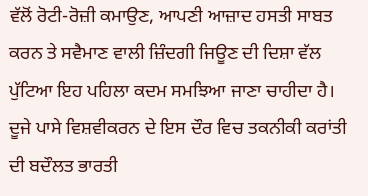ਵੱਲੋਂ ਰੋਟੀ-ਰੋਜ਼ੀ ਕਮਾਉਣ, ਆਪਣੀ ਆਜ਼ਾਦ ਹਸਤੀ ਸਾਬਤ ਕਰਨ ਤੇ ਸਵੈਮਾਣ ਵਾਲੀ ਜ਼ਿੰਦਗੀ ਜਿਊਣ ਦੀ ਦਿਸ਼ਾ ਵੱਲ ਪੁੱਟਿਆ ਇਹ ਪਹਿਲਾ ਕਦਮ ਸਮਝਿਆ ਜਾਣਾ ਚਾਹੀਦਾ ਹੈ।
ਦੂਜੇ ਪਾਸੇ ਵਿਸ਼ਵੀਕਰਨ ਦੇ ਇਸ ਦੌਰ ਵਿਚ ਤਕਨੀਕੀ ਕਰਾਂਤੀ ਦੀ ਬਦੌਲਤ ਭਾਰਤੀ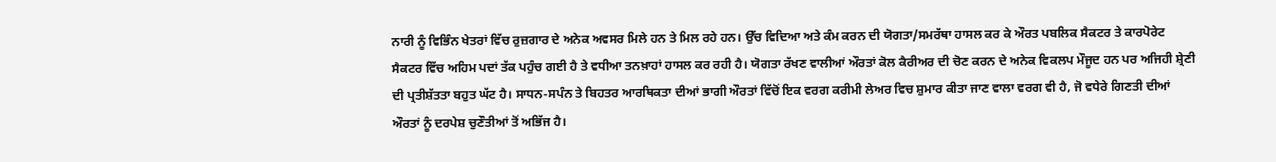ਨਾਰੀ ਨੂੰ ਵਿਭਿੰਨ ਖੇਤਰਾਂ ਵਿੱਚ ਰੁਜ਼ਗਾਰ ਦੇ ਅਨੇਕ ਅਵਸਰ ਮਿਲੇ ਹਨ ਤੇ ਮਿਲ ਰਹੇ ਹਨ। ਉੱਚ ਵਿਦਿਆ ਅਤੇ ਕੰਮ ਕਰਨ ਦੀ ਯੋਗਤਾ/ਸਮਰੱਥਾ ਹਾਸਲ ਕਰ ਕੇ ਔਰਤ ਪਬਲਿਕ ਸੈਕਟਰ ਤੇ ਕਾਰਪੋਰੇਟ ਸੈਕਟਰ ਵਿੱਚ ਅਹਿਮ ਪਦਾਂ ਤੱਕ ਪਹੁੰਚ ਗਈ ਹੈ ਤੇ ਵਧੀਆ ਤਨਖ਼ਾਹਾਂ ਹਾਸਲ ਕਰ ਰਹੀ ਹੈ। ਯੋਗਤਾ ਰੱਖਣ ਵਾਲੀਆਂ ਔਰਤਾਂ ਕੋਲ ਕੈਰੀਅਰ ਦੀ ਚੋਣ ਕਰਨ ਦੇ ਅਨੇਕ ਵਿਕਲਪ ਮੌਜੂਦ ਹਨ ਪਰ ਅਜਿਹੀ ਸ਼੍ਰੇਣੀ ਦੀ ਪ੍ਰਤੀਸ਼ੱਤਤਾ ਬਹੁਤ ਘੱਟ ਹੈ। ਸਾਧਨ-ਸਪੰਨ ਤੇ ਬਿਹਤਰ ਆਰਥਿਕਤਾ ਦੀਆਂ ਭਾਗੀ ਔਰਤਾਂ ਵਿੱਚੋਂ ਇਕ ਵਰਗ ਕਰੀਮੀ ਲੇਅਰ ਵਿਚ ਸ਼ੁਮਾਰ ਕੀਤਾ ਜਾਣ ਵਾਲਾ ਵਰਗ ਵੀ ਹੈ, ਜੋ ਵਧੇਰੇ ਗਿਣਤੀ ਦੀਆਂ ਔਰਤਾਂ ਨੂੰ ਦਰਪੇਸ਼ ਚੁਣੌਤੀਆਂ ਤੋਂ ਅਭਿੱਜ ਹੈ।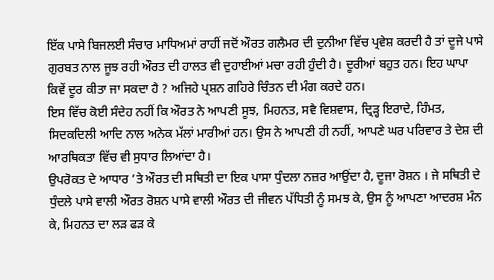ਇੱਕ ਪਾਸੇ ਬਿਜਲਈ ਸੰਚਾਰ ਮਾਧਿਅਮਾਂ ਰਾਹੀਂ ਜਦੋਂ ਔਰਤ ਗਲੈਮਰ ਦੀ ਦੁਨੀਆ ਵਿੱਚ ਪ੍ਰਵੇਸ਼ ਕਰਦੀ ਹੈ ਤਾਂ ਦੂਜੇ ਪਾਸੇ ਗੁਰਬਤ ਨਾਲ ਜੂਝ ਰਹੀ ਔਰਤ ਦੀ ਹਾਲਤ ਵੀ ਦੁਹਾਈਆਂ ਮਚਾ ਰਹੀ ਹੁੰਦੀ ਹੈ। ਦੂਰੀਆਂ ਬਹੁਤ ਹਨ। ਇਹ ਘਾਪਾ ਕਿਵੇਂ ਦੂਰ ਕੀਤਾ ਜਾ ਸਕਦਾ ਹੈ ? ਅਜਿਹੇ ਪ੍ਰਸ਼ਨ ਗਹਿਰੇ ਚਿੰਤਨ ਦੀ ਮੰਗ ਕਰਦੇ ਹਨ।
ਇਸ ਵਿੱਚ ਕੋਈ ਸੰਦੇਹ ਨਹੀਂ ਕਿ ਔਰਤ ਨੇ ਆਪਣੀ ਸੂਝ, ਮਿਹਨਤ, ਸਵੈ ਵਿਸ਼ਵਾਸ, ਦ੍ਰਿੜ੍ਹ ਇਰਾਦੇ, ਹਿੰਮਤ, ਸਿਦਕਦਿਲੀ ਆਦਿ ਨਾਲ ਅਨੇਕ ਮੱਲਾਂ ਮਾਰੀਆਂ ਹਨ। ਉਸ ਨੇ ਆਪਣੀ ਹੀ ਨਹੀਂ, ਆਪਣੇ ਘਰ ਪਰਿਵਾਰ ਤੇ ਦੇਸ਼ ਦੀ ਆਰਥਿਕਤਾ ਵਿੱਚ ਵੀ ਸੁਧਾਰ ਲਿਆਂਦਾ ਹੈ।
ਉਪਰੋਕਤ ਦੇ ਆਧਾਰ ’ਤੇ ਔਰਤ ਦੀ ਸਥਿਤੀ ਦਾ ਇਕ ਪਾਸਾ ਧੁੰਦਲਾ ਨਜ਼ਰ ਆਉਂਦਾ ਹੈ, ਦੂਜਾ ਰੋਸ਼ਨ । ਜੇ ਸਥਿਤੀ ਦੇ ਧੁੰਦਲੇ ਪਾਸੇ ਵਾਲੀ ਔਰਤ ਰੋਸ਼ਨ ਪਾਸੇ ਵਾਲੀ ਔਰਤ ਦੀ ਜੀਵਨ ਪੱਧਿਤੀ ਨੂੰ ਸਮਝ ਕੇ, ਉਸ ਨੂੰ ਆਪਣਾ ਆਦਰਸ਼ ਮੰਨ ਕੇ, ਮਿਹਨਤ ਦਾ ਲੜ ਫੜ ਕੇ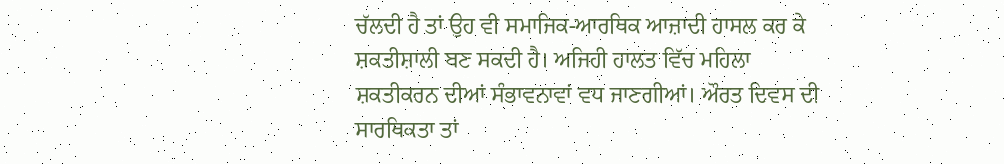ਚੱਲਦੀ ਹੈ ਤਾਂ ਉਹ ਵੀ ਸਮਾਜਿਕ-ਆਰਥਿਕ ਆਜ਼ਾਦੀ ਹਾਸਲ ਕਰ ਕੇ ਸ਼ਕਤੀਸ਼ਾਲੀ ਬਣ ਸਕਦੀ ਹੈ। ਅਜਿਹੀ ਹਾਲਤ ਵਿੱਚ ਮਹਿਲਾ ਸ਼ਕਤੀਕਰਨ ਦੀਆਂ ਸੰਭਾਵਨਾਵਾਂ ਵਧ ਜਾਣਗੀਆਂ। ਔਰਤ ਦਿਵਸ ਦੀ ਸਾਰਥਿਕਤਾ ਤਾਂ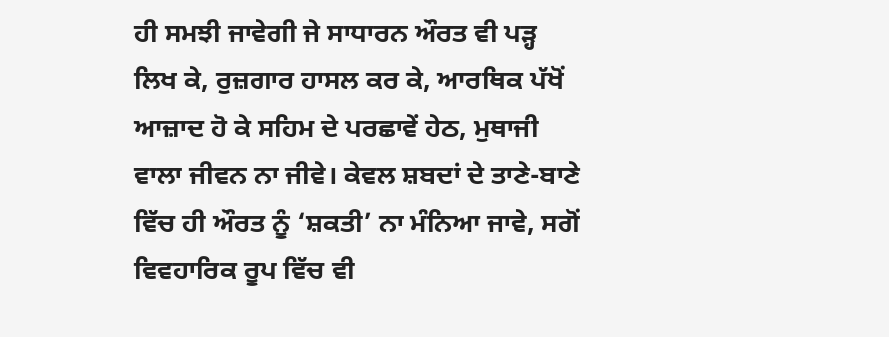ਹੀ ਸਮਝੀ ਜਾਵੇਗੀ ਜੇ ਸਾਧਾਰਨ ਔਰਤ ਵੀ ਪੜ੍ਹ ਲਿਖ ਕੇ, ਰੁਜ਼ਗਾਰ ਹਾਸਲ ਕਰ ਕੇ, ਆਰਥਿਕ ਪੱਖੋਂ ਆਜ਼ਾਦ ਹੋ ਕੇ ਸਹਿਮ ਦੇ ਪਰਛਾਵੇਂ ਹੇਠ, ਮੁਥਾਜੀ ਵਾਲਾ ਜੀਵਨ ਨਾ ਜੀਵੇ। ਕੇਵਲ ਸ਼ਬਦਾਂ ਦੇ ਤਾਣੇ-ਬਾਣੇ ਵਿੱਚ ਹੀ ਔਰਤ ਨੂੰ ‘ਸ਼ਕਤੀ’ ਨਾ ਮੰਨਿਆ ਜਾਵੇ, ਸਗੋਂ ਵਿਵਹਾਰਿਕ ਰੂਪ ਵਿੱਚ ਵੀ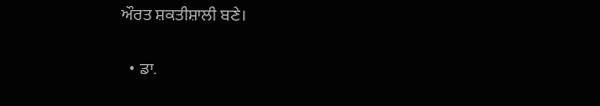ਔਰਤ ਸ਼ਕਤੀਸ਼ਾਲੀ ਬਣੇ।

  • ਡਾ.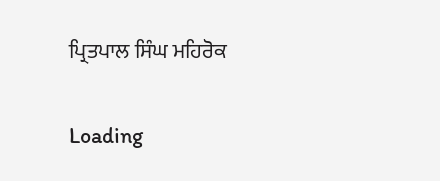ਪ੍ਰਿਤਪਾਲ ਸਿੰਘ ਮਹਿਰੋਕ

Loading